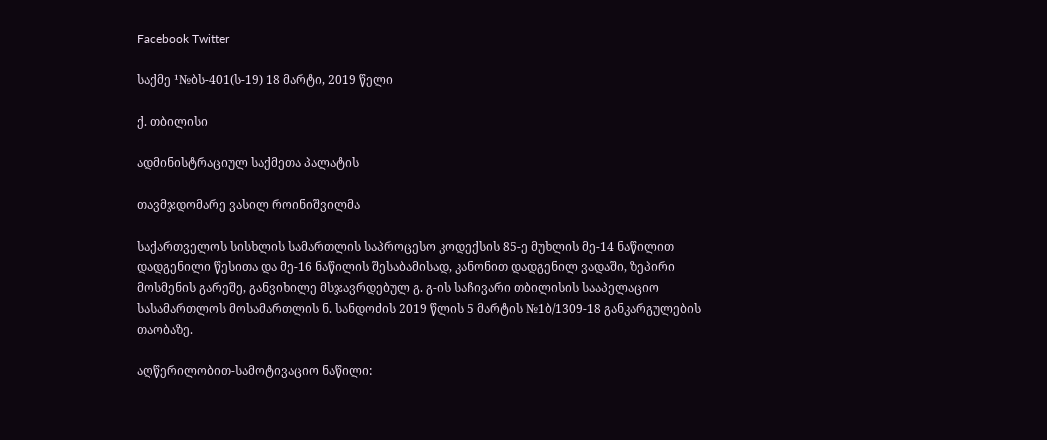Facebook Twitter

საქმე ¹№ბს-401(ს-19) 18 მარტი, 2019 წელი

ქ. თბილისი

ადმინისტრაციულ საქმეთა პალატის

თავმჯდომარე ვასილ როინიშვილმა

საქართველოს სისხლის სამართლის საპროცესო კოდექსის 85-ე მუხლის მე-14 ნაწილით დადგენილი წესითა და მე-16 ნაწილის შესაბამისად, კანონით დადგენილ ვადაში, ზეპირი მოსმენის გარეშე, განვიხილე მსჯავრდებულ გ. გ-ის საჩივარი თბილისის სააპელაციო სასამართლოს მოსამართლის ნ. სანდოძის 2019 წლის 5 მარტის №1ბ/1309-18 განკარგულების თაობაზე.

აღწერილობით-სამოტივაციო ნაწილი: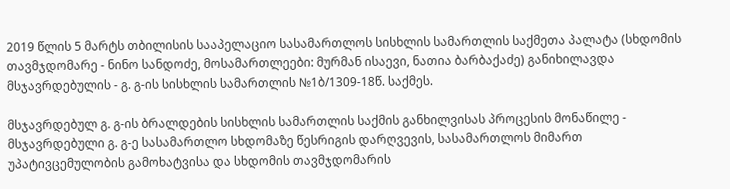2019 წლის 5 მარტს თბილისის სააპელაციო სასამართლოს სისხლის სამართლის საქმეთა პალატა (სხდომის თავმჯდომარე - ნინო სანდოძე, მოსამართლეები: მურმან ისაევი, ნათია ბარბაქაძე) განიხილავდა მსჯავრდებულის - გ. გ-ის სისხლის სამართლის №1ბ/1309-18წ. საქმეს.

მსჯავრდებულ გ. გ-ის ბრალდების სისხლის სამართლის საქმის განხილვისას პროცესის მონაწილე - მსჯავრდებული გ. გ-ე სასამართლო სხდომაზე წესრიგის დარღვევის, სასამართლოს მიმართ უპატივცემულობის გამოხატვისა და სხდომის თავმჯდომარის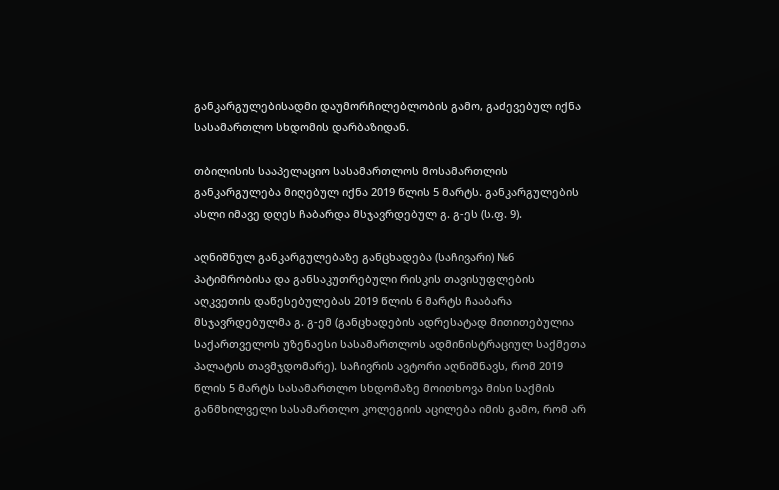განკარგულებისადმი დაუმორჩილებლობის გამო, გაძევებულ იქნა სასამართლო სხდომის დარბაზიდან.

თბილისის სააპელაციო სასამართლოს მოსამართლის განკარგულება მიღებულ იქნა 2019 წლის 5 მარტს. განკარგულების ასლი იმავე დღეს ჩაბარდა მსჯავრდებულ გ. გ-ეს (ს.ფ. 9).

აღნიშნულ განკარგულებაზე განცხადება (საჩივარი) №6 პატიმრობისა და განსაკუთრებული რისკის თავისუფლების აღკვეთის დაწესებულებას 2019 წლის 6 მარტს ჩააბარა მსჯავრდებულმა გ. გ-ემ (განცხადების ადრესატად მითითებულია საქართველოს უზენაესი სასამართლოს ადმინისტრაციულ საქმეთა პალატის თავმჯდომარე). საჩივრის ავტორი აღნიშნავს, რომ 2019 წლის 5 მარტს სასამართლო სხდომაზე მოითხოვა მისი საქმის განმხილველი სასამართლო კოლეგიის აცილება იმის გამო, რომ არ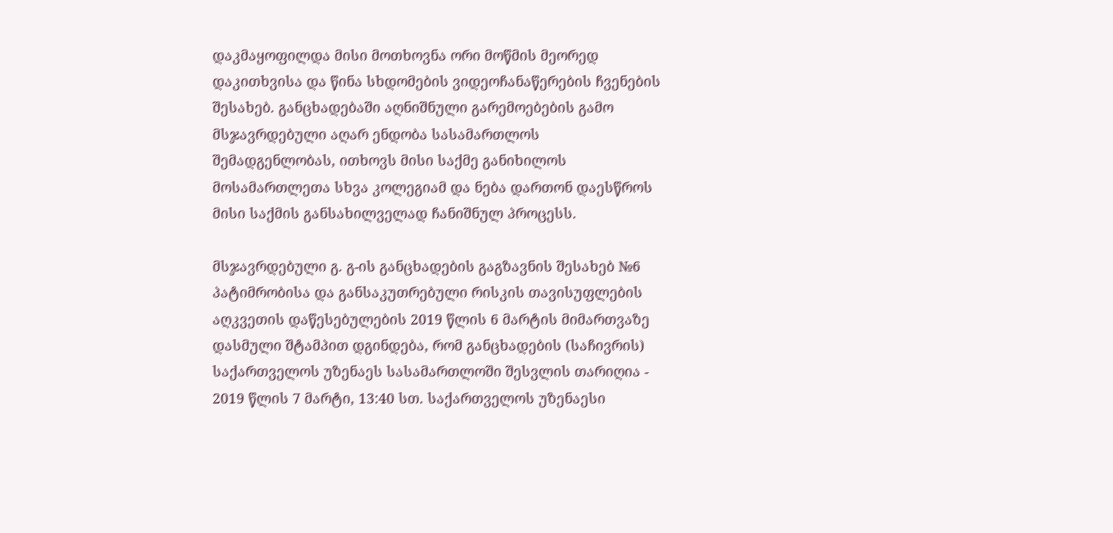დაკმაყოფილდა მისი მოთხოვნა ორი მოწმის მეორედ დაკითხვისა და წინა სხდომების ვიდეოჩანაწერების ჩვენების შესახებ. განცხადებაში აღნიშნული გარემოებების გამო მსჯავრდებული აღარ ენდობა სასამართლოს შემადგენლობას, ითხოვს მისი საქმე განიხილოს მოსამართლეთა სხვა კოლეგიამ და ნება დართონ დაესწროს მისი საქმის განსახილველად ჩანიშნულ პროცესს.

მსჯავრდებული გ. გ-ის განცხადების გაგზავნის შესახებ №6 პატიმრობისა და განსაკუთრებული რისკის თავისუფლების აღკვეთის დაწესებულების 2019 წლის 6 მარტის მიმართვაზე დასმული შტამპით დგინდება, რომ განცხადების (საჩივრის) საქართველოს უზენაეს სასამართლოში შესვლის თარიღია - 2019 წლის 7 მარტი, 13:40 სთ. საქართველოს უზენაესი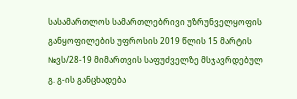სასამართლოს სამართლებრივი უზრუნველყოფის განყოფილების უფროსის 2019 წლის 15 მარტის №ვს/28-19 მიმართვის საფუძველზე მსჯავრდებულ გ. გ-ის განცხადება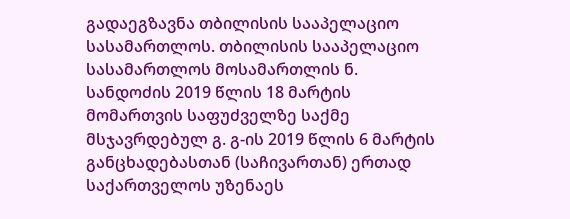გადაეგზავნა თბილისის სააპელაციო სასამართლოს. თბილისის სააპელაციო სასამართლოს მოსამართლის ნ. სანდოძის 2019 წლის 18 მარტის მომართვის საფუძველზე საქმე მსჯავრდებულ გ. გ-ის 2019 წლის 6 მარტის განცხადებასთან (საჩივართან) ერთად საქართველოს უზენაეს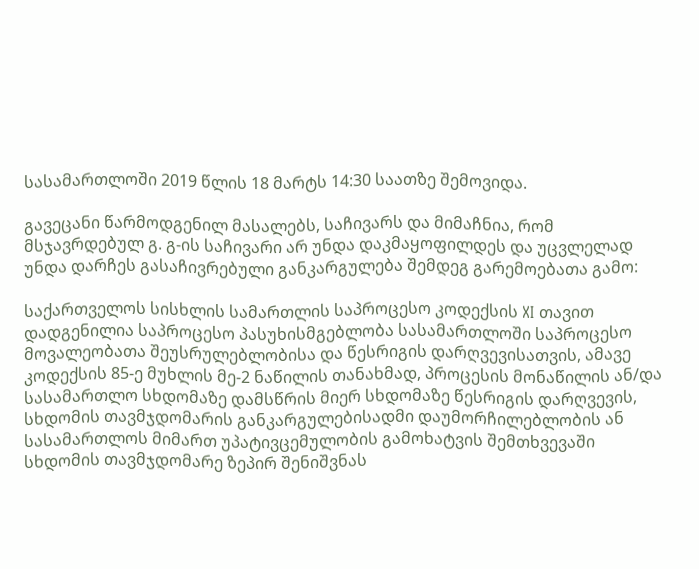სასამართლოში 2019 წლის 18 მარტს 14:30 საათზე შემოვიდა.

გავეცანი წარმოდგენილ მასალებს, საჩივარს და მიმაჩნია, რომ მსჯავრდებულ გ. გ-ის საჩივარი არ უნდა დაკმაყოფილდეს და უცვლელად უნდა დარჩეს გასაჩივრებული განკარგულება შემდეგ გარემოებათა გამო:

საქართველოს სისხლის სამართლის საპროცესო კოდექსის XI თავით დადგენილია საპროცესო პასუხისმგებლობა სასამართლოში საპროცესო მოვალეობათა შეუსრულებლობისა და წესრიგის დარღვევისათვის, ამავე კოდექსის 85-ე მუხლის მე-2 ნაწილის თანახმად, პროცესის მონაწილის ან/და სასამართლო სხდომაზე დამსწრის მიერ სხდომაზე წესრიგის დარღვევის, სხდომის თავმჯდომარის განკარგულებისადმი დაუმორჩილებლობის ან სასამართლოს მიმართ უპატივცემულობის გამოხატვის შემთხვევაში სხდომის თავმჯდომარე ზეპირ შენიშვნას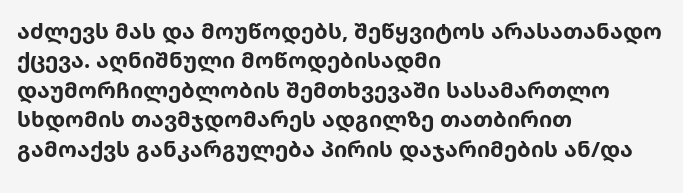აძლევს მას და მოუწოდებს, შეწყვიტოს არასათანადო ქცევა. აღნიშნული მოწოდებისადმი დაუმორჩილებლობის შემთხვევაში სასამართლო სხდომის თავმჯდომარეს ადგილზე თათბირით გამოაქვს განკარგულება პირის დაჯარიმების ან/და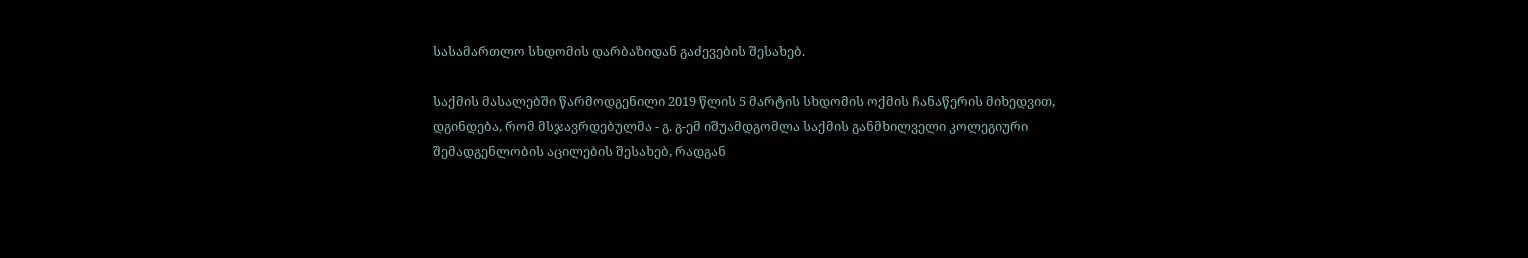სასამართლო სხდომის დარბაზიდან გაძევების შესახებ.

საქმის მასალებში წარმოდგენილი 2019 წლის 5 მარტის სხდომის ოქმის ჩანაწერის მიხედვით, დგინდება, რომ მსჯავრდებულმა - გ. გ-ემ იშუამდგომლა საქმის განმხილველი კოლეგიური შემადგენლობის აცილების შესახებ, რადგან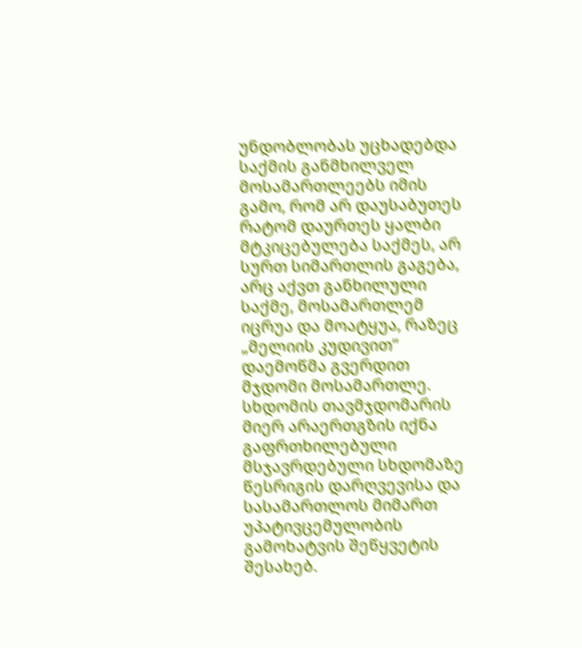უნდობლობას უცხადებდა საქმის განმხილველ მოსამართლეებს იმის გამო, რომ არ დაუსაბუთეს რატომ დაურთეს ყალბი მტკიცებულება საქმეს, არ სურთ სიმართლის გაგება, არც აქვთ განხილული საქმე, მოსამართლემ იცრუა და მოატყუა, რაზეც „მელიის კუდივით“ დაემოწმა გვერდით მჯდომი მოსამართლე. სხდომის თავმჯდომარის მიერ არაერთგზის იქნა გაფრთხილებული მსჯავრდებული სხდომაზე წესრიგის დარღვევისა და სასამართლოს მიმართ უპატივცემულობის გამოხატვის შეწყვეტის შესახებ.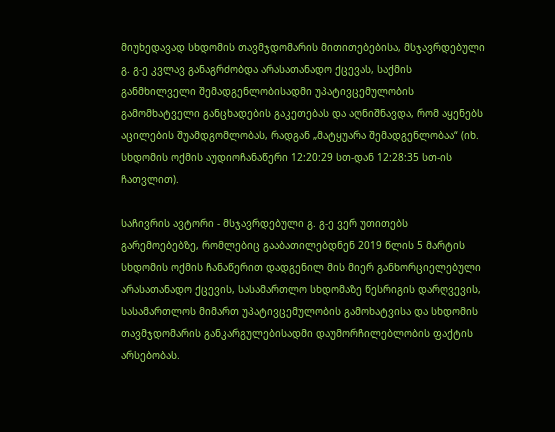მიუხედავად სხდომის თავმჯდომარის მითითებებისა, მსჯავრდებული გ. გ-ე კვლავ განაგრძობდა არასათანადო ქცევას, საქმის განმხილველი შემადგენლობისადმი უპატივცემულობის გამომხატველი განცხადების გაკეთებას და აღნიშნავდა, რომ აყენებს აცილების შუამდგომლობას, რადგან „მატყუარა შემადგენლობაა“ (იხ. სხდომის ოქმის აუდიოჩანაწერი 12:20:29 სთ-დან 12:28:35 სთ-ის ჩათვლით).

საჩივრის ავტორი - მსჯავრდებული გ. გ-ე ვერ უთითებს გარემოებებზე, რომლებიც გააბათილებდნენ 2019 წლის 5 მარტის სხდომის ოქმის ჩანაწერით დადგენილ მის მიერ განხორციელებული არასათანადო ქცევის, სასამართლო სხდომაზე წესრიგის დარღვევის, სასამართლოს მიმართ უპატივცემულობის გამოხატვისა და სხდომის თავმჯდომარის განკარგულებისადმი დაუმორჩილებლობის ფაქტის არსებობას.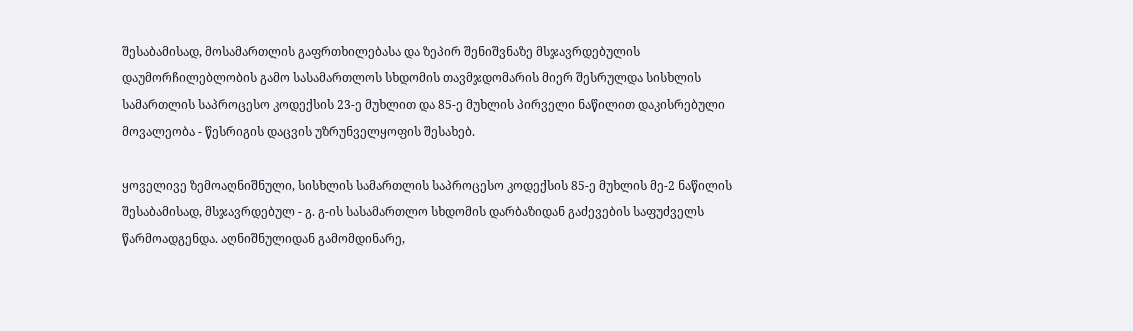შესაბამისად, მოსამართლის გაფრთხილებასა და ზეპირ შენიშვნაზე მსჯავრდებულის დაუმორჩილებლობის გამო სასამართლოს სხდომის თავმჯდომარის მიერ შესრულდა სისხლის სამართლის საპროცესო კოდექსის 23-ე მუხლით და 85-ე მუხლის პირველი ნაწილით დაკისრებული მოვალეობა - წესრიგის დაცვის უზრუნველყოფის შესახებ.

ყოველივე ზემოაღნიშნული, სისხლის სამართლის საპროცესო კოდექსის 85-ე მუხლის მე-2 ნაწილის შესაბამისად, მსჯავრდებულ - გ. გ-ის სასამართლო სხდომის დარბაზიდან გაძევების საფუძველს წარმოადგენდა. აღნიშნულიდან გამომდინარე,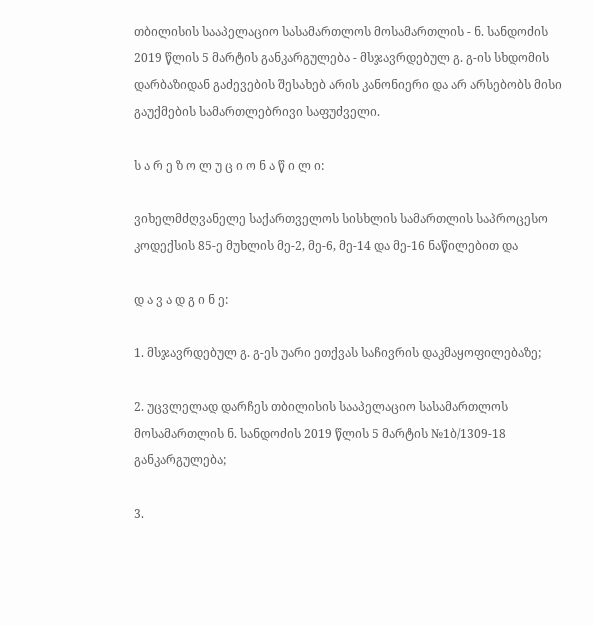თბილისის სააპელაციო სასამართლოს მოსამართლის - ნ. სანდოძის 2019 წლის 5 მარტის განკარგულება - მსჯავრდებულ გ. გ-ის სხდომის დარბაზიდან გაძევების შესახებ არის კანონიერი და არ არსებობს მისი გაუქმების სამართლებრივი საფუძველი.

ს ა რ ე ზ ო ლ უ ც ი ო ნ ა წ ი ლ ი:

ვიხელმძღვანელე საქართველოს სისხლის სამართლის საპროცესო კოდექსის 85-ე მუხლის მე-2, მე-6, მე-14 და მე-16 ნაწილებით და

დ ა ვ ა დ გ ი ნ ე:

1. მსჯავრდებულ გ. გ-ეს უარი ეთქვას საჩივრის დაკმაყოფილებაზე;

2. უცვლელად დარჩეს თბილისის სააპელაციო სასამართლოს მოსამართლის ნ. სანდოძის 2019 წლის 5 მარტის №1ბ/1309-18 განკარგულება;

3.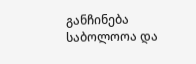განჩინება საბოლოოა და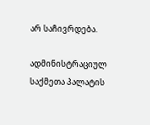არ საჩივრდება.

ადმინისტრაციულ საქმეთა პალატის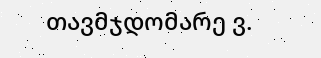თავმჯდომარე ვ.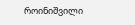როინიშვილი